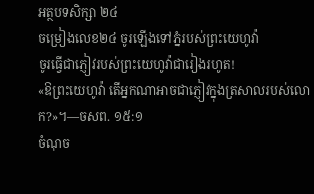អត្ថបទសិក្សា ២៤
ចម្រៀងលេខ២៤ ចូរឡើងទៅភ្នំរបស់ព្រះយេហូវ៉ា
ចូរធ្វើជាភ្ញៀវរបស់ព្រះយេហូវ៉ាជារៀងរហូត!
«ឱព្រះយេហូវ៉ា តើអ្នកណាអាចជាភ្ញៀវក្នុងត្រសាលរបស់លោក?»។—ចសព. ១៥:១
ចំណុច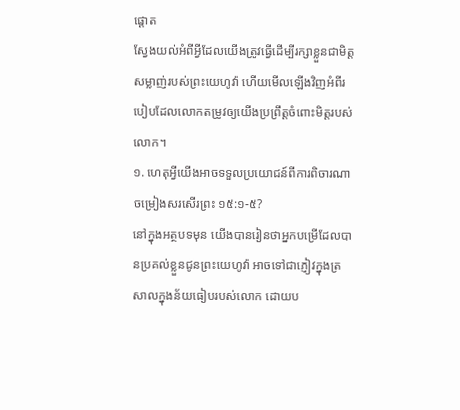ផ្ដោត
ស្វែងយល់អំពីអ្វីដែលយើងត្រូវធ្វើដើម្បីរក្សាខ្លួនជាមិត្តសម្លាញ់របស់ព្រះយេហូវ៉ា ហើយមើលឡើងវិញអំពីរបៀបដែលលោកតម្រូវឲ្យយើងប្រព្រឹត្តចំពោះមិត្តរបស់លោក។
១. ហេតុអ្វីយើងអាចទទួលប្រយោជន៍ពីការពិចារណាចម្រៀងសរសើរព្រះ ១៥:១-៥?
នៅក្នុងអត្ថបទមុន យើងបានរៀនថាអ្នកបម្រើដែលបានប្រគល់ខ្លួនជូនព្រះយេហូវ៉ា អាចទៅជាភ្ញៀវក្នុងត្រសាលក្នុងន័យធៀបរបស់លោក ដោយប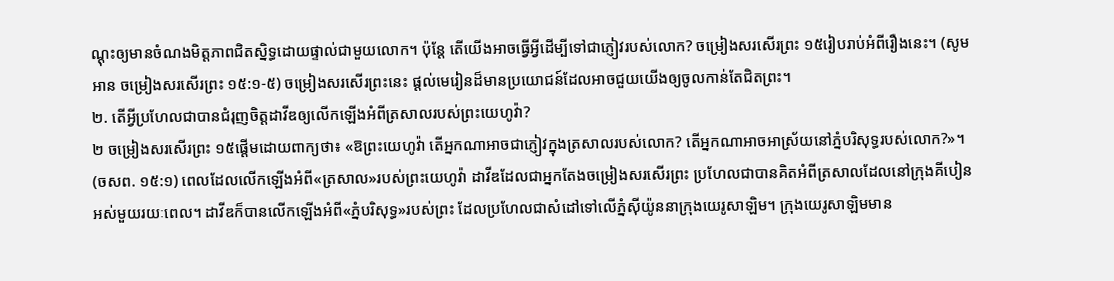ណ្ដុះឲ្យមានចំណងមិត្តភាពជិតស្និទ្ធដោយផ្ទាល់ជាមួយលោក។ ប៉ុន្តែ តើយើងអាចធ្វើអ្វីដើម្បីទៅជាភ្ញៀវរបស់លោក? ចម្រៀងសរសើរព្រះ ១៥រៀបរាប់អំពីរឿងនេះ។ (សូមអាន ចម្រៀងសរសើរព្រះ ១៥:១-៥) ចម្រៀងសរសើរព្រះនេះ ផ្ដល់មេរៀនដ៏មានប្រយោជន៍ដែលអាចជួយយើងឲ្យចូលកាន់តែជិតព្រះ។
២. តើអ្វីប្រហែលជាបានជំរុញចិត្តដាវីឌឲ្យលើកឡើងអំពីត្រសាលរបស់ព្រះយេហូវ៉ា?
២ ចម្រៀងសរសើរព្រះ ១៥ផ្ដើមដោយពាក្យថា៖ «ឱព្រះយេហូវ៉ា តើអ្នកណាអាចជាភ្ញៀវក្នុងត្រសាលរបស់លោក? តើអ្នកណាអាចអាស្រ័យនៅភ្នំបរិសុទ្ធរបស់លោក?»។ (ចសព. ១៥:១) ពេលដែលលើកឡើងអំពី«ត្រសាល»របស់ព្រះយេហូវ៉ា ដាវីឌដែលជាអ្នកតែងចម្រៀងសរសើរព្រះ ប្រហែលជាបានគិតអំពីត្រសាលដែលនៅក្រុងគីបៀនអស់មួយរយៈពេល។ ដាវីឌក៏បានលើកឡើងអំពី«ភ្នំបរិសុទ្ធ»របស់ព្រះ ដែលប្រហែលជាសំដៅទៅលើភ្នំស៊ីយ៉ូននាក្រុងយេរូសាឡិម។ ក្រុងយេរូសាឡិមមាន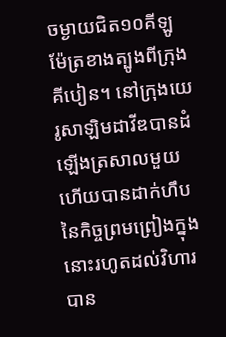ចម្ងាយជិត១០គីឡូម៉ែត្រខាងត្បូងពីក្រុងគីបៀន។ នៅក្រុងយេរូសាឡិមដាវីឌបានដំឡើងត្រសាលមួយ ហើយបានដាក់ហឹបនៃកិច្ចព្រមព្រៀងក្នុងនោះរហូតដល់វិហារបាន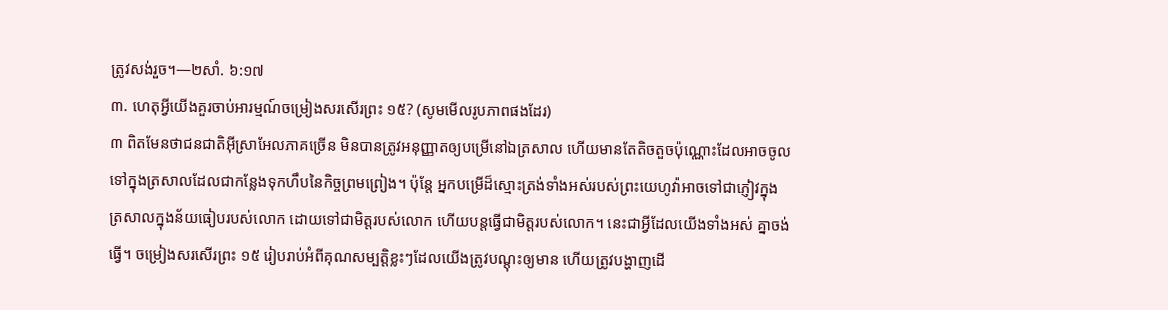ត្រូវសង់រួច។—២សាំ. ៦:១៧
៣. ហេតុអ្វីយើងគួរចាប់អារម្មណ៍ចម្រៀងសរសើរព្រះ ១៥? (សូមមើលរូបភាពផងដែរ)
៣ ពិតមែនថាជនជាតិអ៊ីស្រាអែលភាគច្រើន មិនបានត្រូវអនុញ្ញាតឲ្យបម្រើនៅឯត្រសាល ហើយមានតែតិចតួចប៉ុណ្ណោះដែលអាចចូលទៅក្នុងត្រសាលដែលជាកន្លែងទុកហឹបនៃកិច្ចព្រមព្រៀង។ ប៉ុន្តែ អ្នកបម្រើដ៏ស្មោះត្រង់ទាំងអស់របស់ព្រះយេហូវ៉ាអាចទៅជាភ្ញៀវក្នុងត្រសាលក្នុងន័យធៀបរបស់លោក ដោយទៅជាមិត្តរបស់លោក ហើយបន្តធ្វើជាមិត្តរបស់លោក។ នេះជាអ្វីដែលយើងទាំងអស់ គ្នាចង់ធ្វើ។ ចម្រៀងសរសើរព្រះ ១៥ រៀបរាប់អំពីគុណសម្បត្តិខ្លះៗដែលយើងត្រូវបណ្ដុះឲ្យមាន ហើយត្រូវបង្ហាញដើ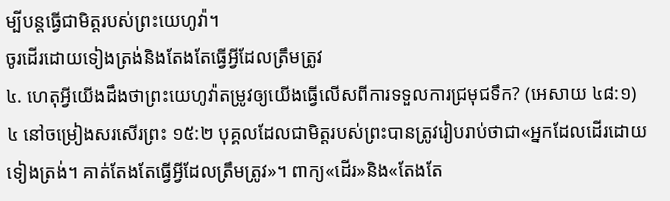ម្បីបន្តធ្វើជាមិត្តរបស់ព្រះយេហូវ៉ា។
ចូរដើរដោយទៀងត្រង់និងតែងតែធ្វើអ្វីដែលត្រឹមត្រូវ
៤. ហេតុអ្វីយើងដឹងថាព្រះយេហូវ៉ាតម្រូវឲ្យយើងធ្វើលើសពីការទទួលការជ្រមុជទឹក? (អេសាយ ៤៨:១)
៤ នៅចម្រៀងសរសើរព្រះ ១៥:២ បុគ្គលដែលជាមិត្តរបស់ព្រះបានត្រូវរៀបរាប់ថាជា«អ្នកដែលដើរដោយទៀងត្រង់។ គាត់តែងតែធ្វើអ្វីដែលត្រឹមត្រូវ»។ ពាក្យ«ដើរ»និង«តែងតែ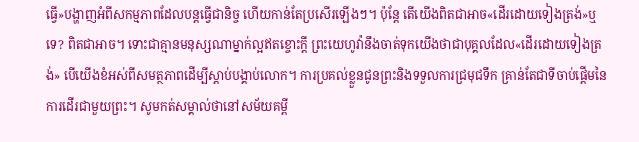ធ្វើ»បង្ហាញអំពីសកម្មភាពដែលបន្តធ្វើជានិច្ច ហើយកាន់តែប្រសើរឡើងៗ។ ប៉ុន្តែ តើយើងពិតជាអាច«ដើរដោយទៀងត្រង់»ឬទេ? ពិតជាអាច។ ទោះជាគ្មានមនុស្សណាម្នាក់ល្អឥតខ្ចោះក្ដី ព្រះយេហូវ៉ានឹងចាត់ទុកយើងថាជាបុគ្គលដែល«ដើរដោយទៀងត្រង់» បើយើងខំអស់ពីសមត្ថភាពដើម្បីស្ដាប់បង្គាប់លោក។ ការប្រគល់ខ្លួនជូនព្រះនិងទទួលការជ្រមុជទឹក គ្រាន់តែជាទីចាប់ផ្ដើមនៃការដើរជាមួយព្រះ។ សូមកត់សម្គាល់ថានៅសម័យគម្ពី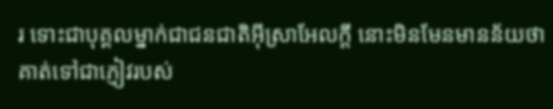រ ទោះជាបុគ្គលម្នាក់ជាជនជាតិអ៊ីស្រាអែលក្ដី នោះមិនមែនមានន័យថាគាត់ទៅជាភ្ញៀវរបស់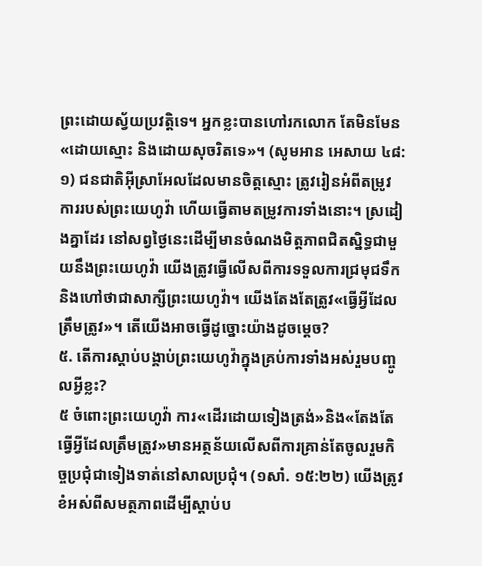ព្រះដោយស្វ័យប្រវត្តិទេ។ អ្នកខ្លះបានហៅរកលោក តែមិនមែន«ដោយស្មោះ និងដោយសុចរិតទេ»។ (សូមអាន អេសាយ ៤៨:១) ជនជាតិអ៊ីស្រាអែលដែលមានចិត្តស្មោះ ត្រូវរៀនអំពីតម្រូវការរបស់ព្រះយេហូវ៉ា ហើយធ្វើតាមតម្រូវការទាំងនោះ។ ស្រដៀងគ្នាដែរ នៅសព្វថ្ងៃនេះដើម្បីមានចំណងមិត្តភាពជិតស្និទ្ធជាមួយនឹងព្រះយេហូវ៉ា យើងត្រូវធ្វើលើសពីការទទួលការជ្រមុជទឹកនិងហៅថាជាសាក្សីព្រះយេហូវ៉ា។ យើងតែងតែត្រូវ«ធ្វើអ្វីដែលត្រឹមត្រូវ»។ តើយើងអាចធ្វើដូច្នោះយ៉ាងដូចម្ដេច?
៥. តើការស្ដាប់បង្គាប់ព្រះយេហូវ៉ាក្នុងគ្រប់ការទាំងអស់រួមបញ្ចូលអ្វីខ្លះ?
៥ ចំពោះព្រះយេហូវ៉ា ការ«ដើរដោយទៀងត្រង់»និង«តែងតែធ្វើអ្វីដែលត្រឹមត្រូវ»មានអត្ថន័យលើសពីការគ្រាន់តែចូលរួមកិច្ចប្រជុំជាទៀងទាត់នៅសាលប្រជុំ។ (១សាំ. ១៥:២២) យើងត្រូវខំអស់ពីសមត្ថភាពដើម្បីស្ដាប់ប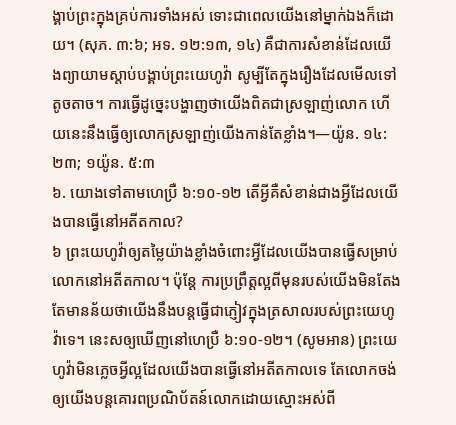ង្គាប់ព្រះក្នុងគ្រប់ការទាំងអស់ ទោះជាពេលយើងនៅម្នាក់ឯងក៏ដោយ។ (សុភ. ៣:៦; អទ. ១២:១៣, ១៤) គឺជាការសំខាន់ដែលយើងព្យាយាមស្ដាប់បង្គាប់ព្រះយេហូវ៉ា សូម្បីតែក្នុងរឿងដែលមើលទៅតូចតាច។ ការធ្វើដូច្នេះបង្ហាញថាយើងពិតជាស្រឡាញ់លោក ហើយនេះនឹងធ្វើឲ្យលោកស្រឡាញ់យើងកាន់តែខ្លាំង។—យ៉ូន. ១៤:២៣; ១យ៉ូន. ៥:៣
៦. យោងទៅតាមហេប្រឺ ៦:១០-១២ តើអ្វីគឺសំខាន់ជាងអ្វីដែលយើងបានធ្វើនៅអតីតកាល?
៦ ព្រះយេហូវ៉ាឲ្យតម្លៃយ៉ាងខ្លាំងចំពោះអ្វីដែលយើងបានធ្វើសម្រាប់លោកនៅអតីតកាល។ ប៉ុន្តែ ការប្រព្រឹត្តល្អពីមុនរបស់យើងមិនតែងតែមានន័យថាយើងនឹងបន្តធ្វើជាភ្ញៀវក្នុងត្រសាលរបស់ព្រះយេហូវ៉ាទេ។ នេះសឲ្យឃើញនៅហេប្រឺ ៦:១០-១២។ (សូមអាន) ព្រះយេហូវ៉ាមិនភ្លេចអ្វីល្អដែលយើងបានធ្វើនៅអតីតកាលទេ តែលោកចង់ឲ្យយើងបន្តគោរពប្រណិប័តន៍លោកដោយស្មោះអស់ពី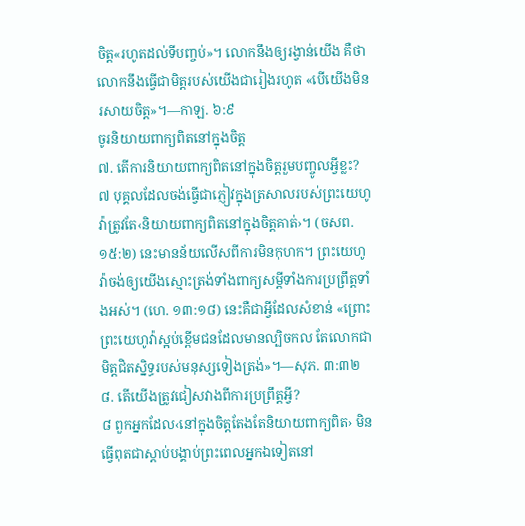ចិត្ត«រហូតដល់ទីបញ្ចប់»។ លោកនឹងឲ្យរង្វាន់យើង គឺថាលោកនឹងធ្វើជាមិត្តរបស់យើងជារៀងរហូត «បើយើងមិនរសាយចិត្ត»។—កាឡ. ៦:៩
ចូរនិយាយពាក្យពិតនៅក្នុងចិត្ត
៧. តើការនិយាយពាក្យពិតនៅក្នុងចិត្តរួមបញ្ចូលអ្វីខ្លះ?
៧ បុគ្គលដែលចង់ធ្វើជាភ្ញៀវក្នុងត្រសាលរបស់ព្រះយេហូវ៉ាត្រូវតែ‹និយាយពាក្យពិតនៅក្នុងចិត្តគាត់›។ (ចសព. ១៥:២) នេះមានន័យលើសពីការមិនកុហក។ ព្រះយេហូវ៉ាចង់ឲ្យយើងស្មោះត្រង់ទាំងពាក្យសម្ដីទាំងការប្រព្រឹត្តទាំងអស់។ (ហេ. ១៣:១៨) នេះគឺជាអ្វីដែលសំខាន់ «ព្រោះព្រះយេហូវ៉ាស្អប់ខ្ពើមជនដែលមានល្បិចកល តែលោកជាមិត្តជិតស្និទ្ធរបស់មនុស្សទៀងត្រង់»។—សុភ. ៣:៣២
៨. តើយើងត្រូវជៀសវាងពីការប្រព្រឹត្តអ្វី?
៨ ពួកអ្នកដែល‹នៅក្នុងចិត្តតែងតែនិយាយពាក្យពិត› មិនធ្វើពុតជាស្ដាប់បង្គាប់ព្រះពេលអ្នកឯទៀតនៅ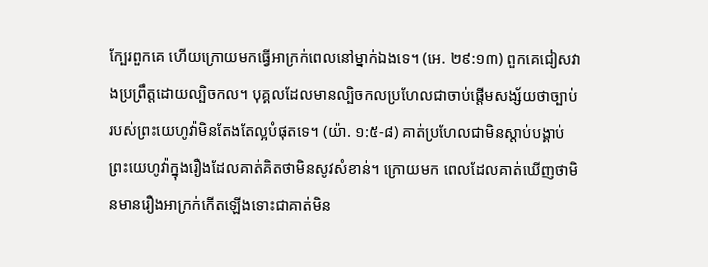ក្បែរពួកគេ ហើយក្រោយមកធ្វើអាក្រក់ពេលនៅម្នាក់ឯងទេ។ (អេ. ២៩:១៣) ពួកគេជៀសវាងប្រព្រឹត្តដោយល្បិចកល។ បុគ្គលដែលមានល្បិចកលប្រហែលជាចាប់ផ្ដើមសង្ស័យថាច្បាប់របស់ព្រះយេហូវ៉ាមិនតែងតែល្អបំផុតទេ។ (យ៉ា. ១:៥-៨) គាត់ប្រហែលជាមិនស្ដាប់បង្គាប់ព្រះយេហូវ៉ាក្នុងរឿងដែលគាត់គិតថាមិនសូវសំខាន់។ ក្រោយមក ពេលដែលគាត់ឃើញថាមិនមានរឿងអាក្រក់កើតឡើងទោះជាគាត់មិន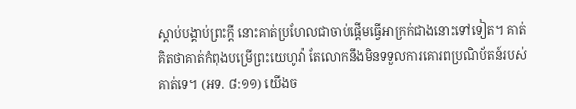ស្ដាប់បង្គាប់ព្រះក្ដី នោះគាត់ប្រហែលជាចាប់ផ្ដើមធ្វើអាក្រក់ជាងនោះទៅទៀត។ គាត់គិតថាគាត់កំពុងបម្រើព្រះយេហូវ៉ា តែលោកនឹងមិនទទួលការគោរពប្រណិប័តន៍របស់គាត់ទេ។ (អទ. ៨:១១) យើងច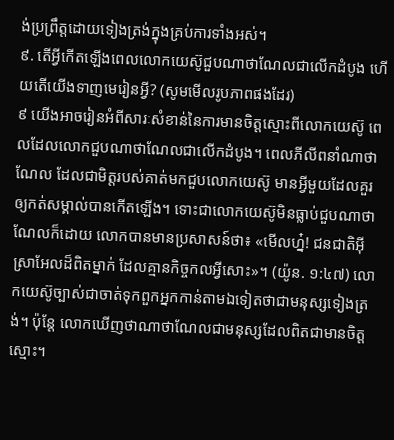ង់ប្រព្រឹត្តដោយទៀងត្រង់ក្នុងគ្រប់ការទាំងអស់។
៩. តើអ្វីកើតឡើងពេលលោកយេស៊ូជួបណាថាណែលជាលើកដំបូង ហើយតើយើងទាញមេរៀនអ្វី? (សូមមើលរូបភាពផងដែរ)
៩ យើងអាចរៀនអំពីសារៈសំខាន់នៃការមានចិត្តស្មោះពីលោកយេស៊ូ ពេលដែលលោកជួបណាថាណែលជាលើកដំបូង។ ពេលភីលីពនាំណាថាណែល ដែលជាមិត្តរបស់គាត់មកជួបលោកយេស៊ូ មានអ្វីមួយដែលគួរឲ្យកត់សម្គាល់បានកើតឡើង។ ទោះជាលោកយេស៊ូមិនធ្លាប់ជួបណាថាណែលក៏ដោយ លោកបានមានប្រសាសន៍ថា៖ «មើលហ្ន៎! ជនជាតិអ៊ីស្រាអែលដ៏ពិតម្នាក់ ដែលគ្មានកិច្ចកលអ្វីសោះ»។ (យ៉ូន. ១:៤៧) លោកយេស៊ូច្បាស់ជាចាត់ទុកពួកអ្នកកាន់តាមឯទៀតថាជាមនុស្សទៀងត្រង់។ ប៉ុន្តែ លោកឃើញថាណាថាណែលជាមនុស្សដែលពិតជាមានចិត្តស្មោះ។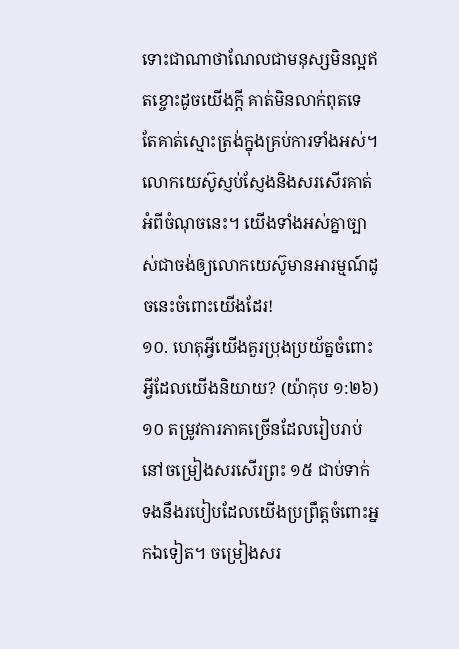ទោះជាណាថាណែលជាមនុស្សមិនល្អឥតខ្ចោះដូចយើងក្ដី គាត់មិនលាក់ពុតទេ តែគាត់ស្មោះត្រង់ក្នុងគ្រប់ការទាំងអស់។ លោកយេស៊ូស្ញប់ស្ញែងនិងសរសើរគាត់អំពីចំណុចនេះ។ យើងទាំងអស់គ្នាច្បាស់ជាចង់ឲ្យលោកយេស៊ូមានអារម្មណ៍ដូចនេះចំពោះយើងដែរ!
១០. ហេតុអ្វីយើងគួរប្រុងប្រយ័ត្នចំពោះអ្វីដែលយើងនិយាយ? (យ៉ាកុប ១:២៦)
១០ តម្រូវការភាគច្រើនដែលរៀបរាប់នៅចម្រៀងសរសើរព្រះ ១៥ ជាប់ទាក់ទងនឹងរបៀបដែលយើងប្រព្រឹត្តចំពោះអ្នកឯទៀត។ ចម្រៀងសរ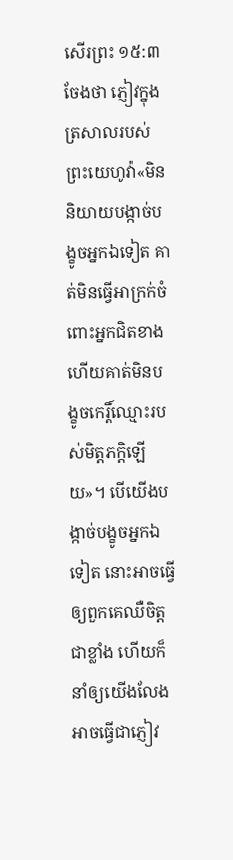សើរព្រះ ១៥:៣ចែងថា ភ្ញៀវក្នុងត្រសាលរបស់ព្រះយេហូវ៉ា«មិននិយាយបង្កាច់បង្ខូចអ្នកឯទៀត គាត់មិនធ្វើអាក្រក់ចំពោះអ្នកជិតខាង ហើយគាត់មិនបង្ខូចកេរ្តិ៍ឈ្មោះរបស់មិត្តភក្ដិឡើយ»។ បើយើងបង្កាច់បង្ខូចអ្នកឯទៀត នោះអាចធ្វើឲ្យពួកគេឈឺចិត្តជាខ្លាំង ហើយក៏នាំឲ្យយើងលែងអាចធ្វើជាភ្ញៀវ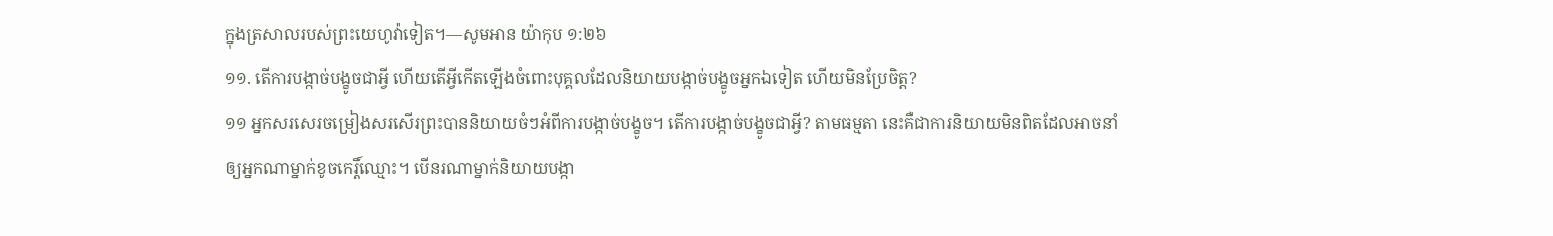ក្នុងត្រសាលរបស់ព្រះយេហូវ៉ាទៀត។—សូមអាន យ៉ាកុប ១:២៦
១១. តើការបង្កាច់បង្ខូចជាអ្វី ហើយតើអ្វីកើតឡើងចំពោះបុគ្គលដែលនិយាយបង្កាច់បង្ខូចអ្នកឯទៀត ហើយមិនប្រែចិត្ត?
១១ អ្នកសរសេរចម្រៀងសរសើរព្រះបាននិយាយចំៗអំពីការបង្កាច់បង្ខូច។ តើការបង្កាច់បង្ខូចជាអ្វី? តាមធម្មតា នេះគឺជាការនិយាយមិនពិតដែលអាចនាំឲ្យអ្នកណាម្នាក់ខូចកេរ្តិ៍ឈ្មោះ។ បើនរណាម្នាក់និយាយបង្កា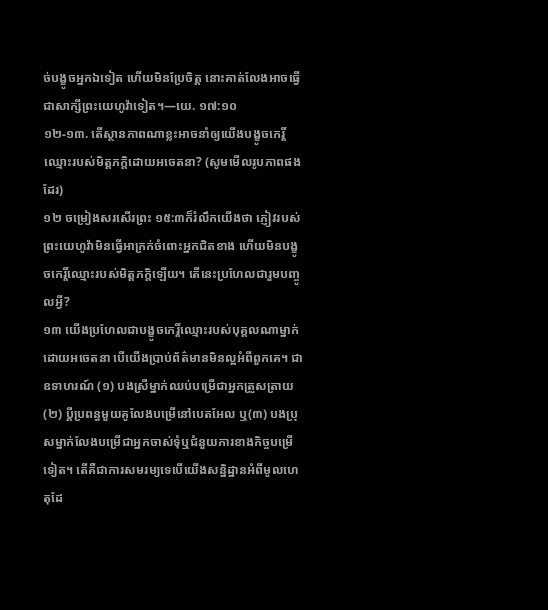ច់បង្ខូចអ្នកឯទៀត ហើយមិនប្រែចិត្ត នោះគាត់លែងអាចធ្វើជាសាក្សីព្រះយេហូវ៉ាទៀត។—យេ. ១៧:១០
១២-១៣. តើស្ថានភាពណាខ្លះអាចនាំឲ្យយើងបង្ខូចកេរ្តិ៍ឈ្មោះរបស់មិត្តភក្តិដោយអចេតនា? (សូមមើលរូបភាពផងដែរ)
១២ ចម្រៀងសរសើរព្រះ ១៥:៣ក៏រំលឹកយើងថា ភ្ញៀវរបស់ ព្រះយេហូវ៉ាមិនធ្វើអាក្រក់ចំពោះអ្នកជិតខាង ហើយមិនបង្ខូចកេរ្តិ៍ឈ្មោះរបស់មិត្តភក្ដិឡើយ។ តើនេះប្រហែលជារួមបញ្ចូលអ្វី?
១៣ យើងប្រហែលជាបង្ខូចកេរ្តិ៍ឈ្មោះរបស់បុគ្គលណាម្នាក់ដោយអចេតនា បើយើងប្រាប់ព័ត៌មានមិនល្អអំពីពួកគេ។ ជាឧទាហរណ៍ (១) បងស្រីម្នាក់ឈប់បម្រើជាអ្នកត្រួសត្រាយ (២) ប្ដីប្រពន្ធមួយគូលែងបម្រើនៅបេតអែល ឬ(៣) បងប្រុសម្នាក់លែងបម្រើជាអ្នកចាស់ទុំឬជំនួយការខាងកិច្ចបម្រើទៀត។ តើគឺជាការសមរម្យទេបើយើងសន្និដ្ឋានអំពីមូលហេតុដែ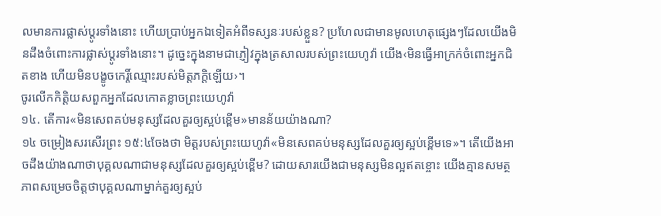លមានការផ្លាស់ប្ដូរទាំងនោះ ហើយប្រាប់អ្នកឯទៀតអំពីទស្សនៈរបស់ខ្លួន? ប្រហែលជាមានមូលហេតុផ្សេងៗដែលយើងមិនដឹងចំពោះការផ្លាស់ប្ដូរទាំងនោះ។ ដូច្នេះក្នុងនាមជាភ្ញៀវក្នុងត្រសាលរបស់ព្រះយេហូវ៉ា យើង‹មិនធ្វើអាក្រក់ចំពោះអ្នកជិតខាង ហើយមិនបង្ខូចកេរ្តិ៍ឈ្មោះរបស់មិត្តភក្ដិឡើយ›។
ចូរលើកកិត្តិយសពួកអ្នកដែលកោតខ្លាចព្រះយេហូវ៉ា
១៤. តើការ«មិនសេពគប់មនុស្សដែលគួរឲ្យស្អប់ខ្ពើម»មានន័យយ៉ាងណា?
១៤ ចម្រៀងសរសើរព្រះ ១៥:៤ចែងថា មិត្តរបស់ព្រះយេហូវ៉ា«មិនសេពគប់មនុស្សដែលគួរឲ្យស្អប់ខ្ពើមទេ»។ តើយើងអាចដឹងយ៉ាងណាថាបុគ្គលណាជាមនុស្សដែលគួរឲ្យស្អប់ខ្ពើម? ដោយសារយើងជាមនុស្សមិនល្អឥតខ្ចោះ យើងគ្មានសមត្ថភាពសម្រេចចិត្តថាបុគ្គលណាម្នាក់គួរឲ្យស្អប់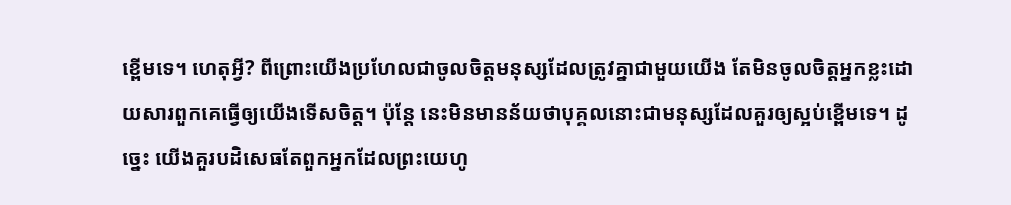ខ្ពើមទេ។ ហេតុអ្វី? ពីព្រោះយើងប្រហែលជាចូលចិត្តមនុស្សដែលត្រូវគ្នាជាមួយយើង តែមិនចូលចិត្តអ្នកខ្លះដោយសារពួកគេធ្វើឲ្យយើងទើសចិត្ត។ ប៉ុន្តែ នេះមិនមានន័យថាបុគ្គលនោះជាមនុស្សដែលគួរឲ្យស្អប់ខ្ពើមទេ។ ដូច្នេះ យើងគួរបដិសេធតែពួកអ្នកដែលព្រះយេហូ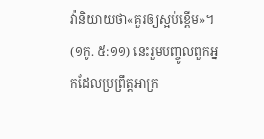វ៉ានិយាយថា«គួរឲ្យស្អប់ខ្ពើម»។ (១កូ. ៥:១១) នេះរួមបញ្ចូលពួកអ្នកដែលប្រព្រឹត្តអាក្រ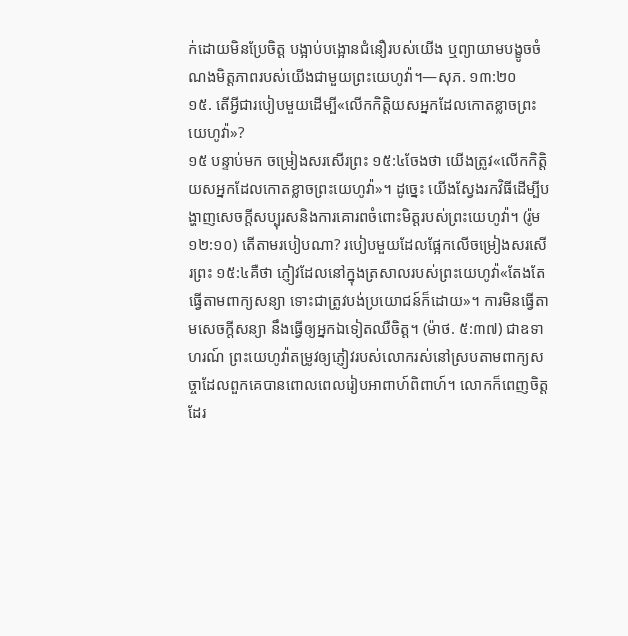ក់ដោយមិនប្រែចិត្ត បង្អាប់បង្អោនជំនឿរបស់យើង ឬព្យាយាមបង្ខូចចំណងមិត្តភាពរបស់យើងជាមួយព្រះយេហូវ៉ា។—សុភ. ១៣:២០
១៥. តើអ្វីជារបៀបមួយដើម្បី«លើកកិត្តិយសអ្នកដែលកោតខ្លាចព្រះយេហូវ៉ា»?
១៥ បន្ទាប់មក ចម្រៀងសរសើរព្រះ ១៥:៤ចែងថា យើងត្រូវ«លើកកិត្តិយសអ្នកដែលកោតខ្លាចព្រះយេហូវ៉ា»។ ដូច្នេះ យើងស្វែងរកវិធីដើម្បីបង្ហាញសេចក្ដីសប្បុរសនិងការគោរពចំពោះមិត្តរបស់ព្រះយេហូវ៉ា។ (រ៉ូម ១២:១០) តើតាមរបៀបណា? របៀបមួយដែលផ្អែកលើចម្រៀងសរសើរព្រះ ១៥:៤គឺថា ភ្ញៀវដែលនៅក្នុងត្រសាលរបស់ព្រះយេហូវ៉ា«តែងតែធ្វើតាមពាក្យសន្យា ទោះជាត្រូវបង់ប្រយោជន៍ក៏ដោយ»។ ការមិនធ្វើតាមសេចក្ដីសន្យា នឹងធ្វើឲ្យអ្នកឯទៀតឈឺចិត្ត។ (ម៉ាថ. ៥:៣៧) ជាឧទាហរណ៍ ព្រះយេហូវ៉ាតម្រូវឲ្យភ្ញៀវរបស់លោករស់នៅស្របតាមពាក្យសច្ចាដែលពួកគេបានពោលពេលរៀបអាពាហ៍ពិពាហ៍។ លោកក៏ពេញចិត្តដែរ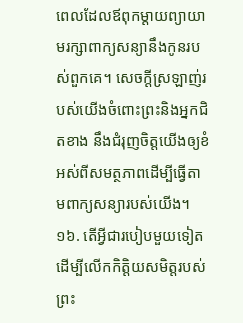ពេលដែលឪពុកម្ដាយព្យាយាមរក្សាពាក្យសន្យានឹងកូនរបស់ពួកគេ។ សេចក្ដីស្រឡាញ់របស់យើងចំពោះព្រះនិងអ្នកជិតខាង នឹងជំរុញចិត្តយើងឲ្យខំអស់ពីសមត្ថភាពដើម្បីធ្វើតាមពាក្យសន្យារបស់យើង។
១៦. តើអ្វីជារបៀបមួយទៀតដើម្បីលើកកិត្តិយសមិត្តរបស់ព្រះ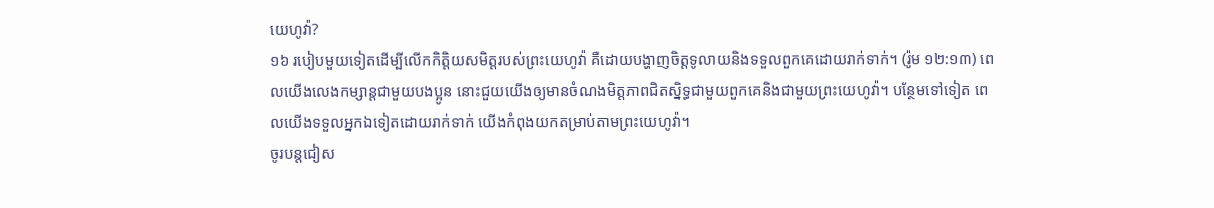យេហូវ៉ា?
១៦ របៀបមួយទៀតដើម្បីលើកកិត្តិយសមិត្តរបស់ព្រះយេហូវ៉ា គឺដោយបង្ហាញចិត្តទូលាយនិងទទួលពួកគេដោយរាក់ទាក់។ (រ៉ូម ១២:១៣) ពេលយើងលេងកម្សាន្តជាមួយបងប្អូន នោះជួយយើងឲ្យមានចំណងមិត្តភាពជិតស្និទ្ធជាមួយពួកគេនិងជាមួយព្រះយេហូវ៉ា។ បន្ថែមទៅទៀត ពេលយើងទទួលអ្នកឯទៀតដោយរាក់ទាក់ យើងកំពុងយកតម្រាប់តាមព្រះយេហូវ៉ា។
ចូរបន្តជៀស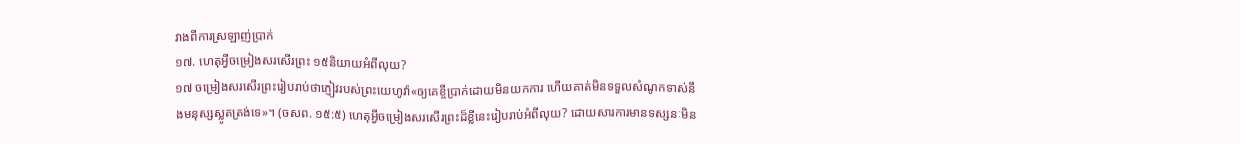វាងពីការស្រឡាញ់ប្រាក់
១៧. ហេតុអ្វីចម្រៀងសរសើរព្រះ ១៥និយាយអំពីលុយ?
១៧ ចម្រៀងសរសើរព្រះរៀបរាប់ថាភ្ញៀវរបស់ព្រះយេហូវ៉ា«ឲ្យគេខ្ចីប្រាក់ដោយមិនយកការ ហើយគាត់មិនទទួលសំណូកទាស់នឹងមនុស្សស្លូតត្រង់ទេ»។ (ចសព. ១៥:៥) ហេតុអ្វីចម្រៀងសរសើរព្រះដ៏ខ្លីនេះរៀបរាប់អំពីលុយ? ដោយសារការមានទស្សនៈមិន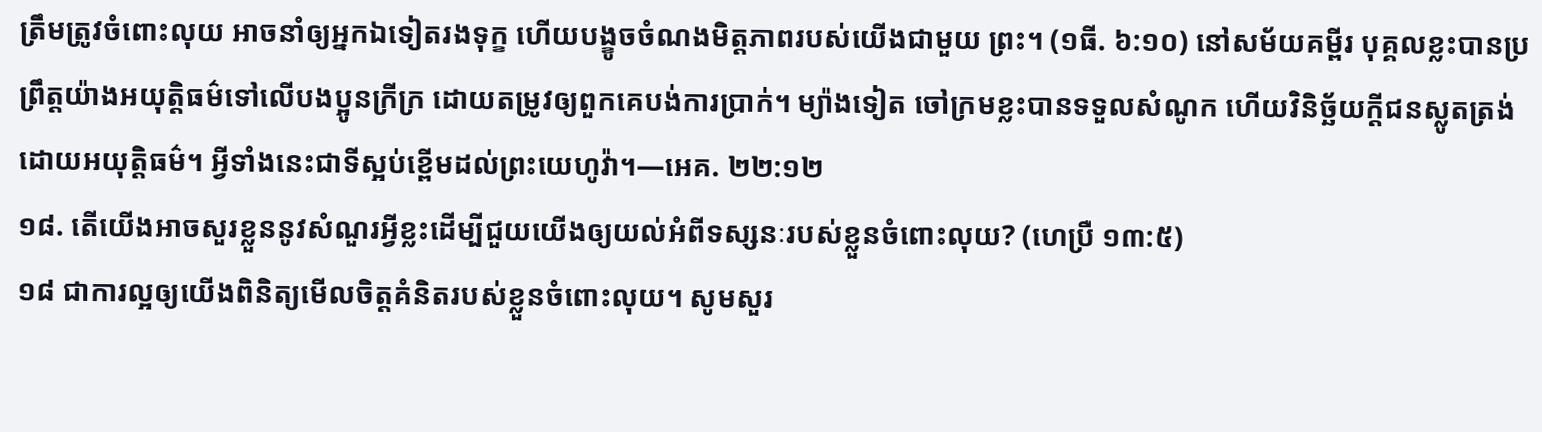ត្រឹមត្រូវចំពោះលុយ អាចនាំឲ្យអ្នកឯទៀតរងទុក្ខ ហើយបង្ខូចចំណងមិត្តភាពរបស់យើងជាមួយ ព្រះ។ (១ធី. ៦:១០) នៅសម័យគម្ពីរ បុគ្គលខ្លះបានប្រព្រឹត្តយ៉ាងអយុត្តិធម៌ទៅលើបងប្អូនក្រីក្រ ដោយតម្រូវឲ្យពួកគេបង់ការប្រាក់។ ម្យ៉ាងទៀត ចៅក្រមខ្លះបានទទួលសំណូក ហើយវិនិច្ឆ័យក្ដីជនស្លូតត្រង់ដោយអយុត្តិធម៌។ អ្វីទាំងនេះជាទីស្អប់ខ្ពើមដល់ព្រះយេហូវ៉ា។—អេគ. ២២:១២
១៨. តើយើងអាចសួរខ្លួននូវសំណួរអ្វីខ្លះដើម្បីជួយយើងឲ្យយល់អំពីទស្សនៈរបស់ខ្លួនចំពោះលុយ? (ហេប្រឺ ១៣:៥)
១៨ ជាការល្អឲ្យយើងពិនិត្យមើលចិត្តគំនិតរបស់ខ្លួនចំពោះលុយ។ សូមសួរ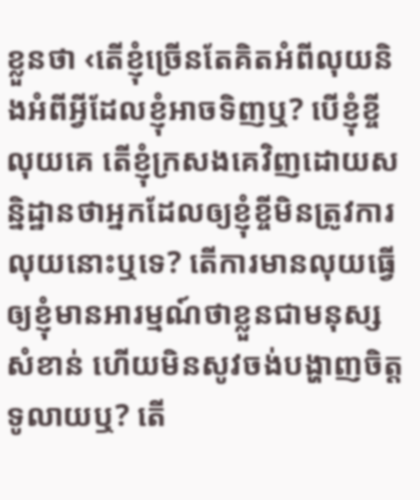ខ្លួនថា ‹តើខ្ញុំច្រើនតែគិតអំពីលុយនិងអំពីអ្វីដែលខ្ញុំអាចទិញឬ? បើខ្ញុំខ្ចីលុយគេ តើខ្ញុំក្រសងគេវិញដោយសន្និដ្ឋានថាអ្នកដែលឲ្យខ្ញុំខ្ចីមិនត្រូវការលុយនោះឬទេ? តើការមានលុយធ្វើឲ្យខ្ញុំមានអារម្មណ៍ថាខ្លួនជាមនុស្សសំខាន់ ហើយមិនសូវចង់បង្ហាញចិត្តទូលាយឬ? តើ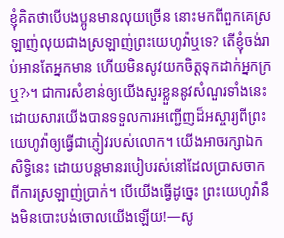ខ្ញុំគិតថាបើបងប្អូនមានលុយច្រើន នោះមកពីពួកគេស្រឡាញ់លុយជាងស្រឡាញ់ព្រះយេហូវ៉ាឬទេ? តើខ្ញុំចង់រាប់អានតែអ្នកមាន ហើយមិនសូវយកចិត្តទុកដាក់អ្នកក្រឬ?›។ ជាការសំខាន់ឲ្យយើងសួរខ្លួននូវសំណួរទាំងនេះ ដោយសារយើងបានទទួលការអញ្ជើញដ៏អស្ចារ្យពីព្រះយេហូវ៉ាឲ្យធ្វើជាភ្ញៀវរបស់លោក។ យើងអាចរក្សាឯកសិទ្ធិនេះ ដោយបន្តមានរបៀបរស់នៅដែលប្រាសចាកពីការស្រឡាញ់ប្រាក់។ បើយើងធ្វើដូច្នេះ ព្រះយេហូវ៉ានឹងមិនបោះបង់ចោលយើងឡើយ!—សូ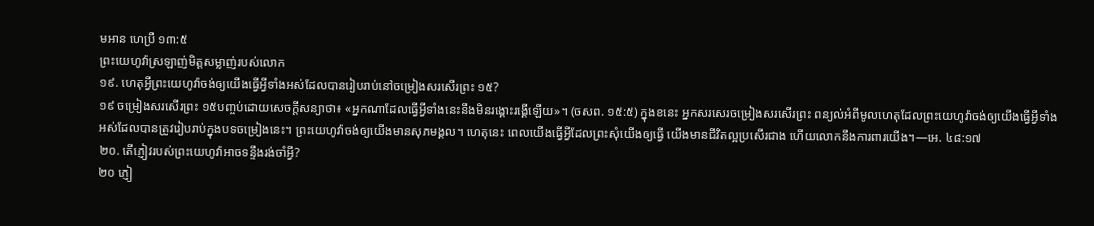មអាន ហេប្រឺ ១៣:៥
ព្រះយេហូវ៉ាស្រឡាញ់មិត្តសម្លាញ់របស់លោក
១៩. ហេតុអ្វីព្រះយេហូវ៉ាចង់ឲ្យយើងធ្វើអ្វីទាំងអស់ដែលបានរៀបរាប់នៅចម្រៀងសរសើរព្រះ ១៥?
១៩ ចម្រៀងសរសើរព្រះ ១៥បញ្ចប់ដោយសេចក្ដីសន្យាថា៖ «អ្នកណាដែលធ្វើអ្វីទាំងនេះនឹងមិនរង្គោះរង្គើឡើយ»។ (ចសព. ១៥:៥) ក្នុងខនេះ អ្នកសរសេរចម្រៀងសរសើរព្រះ ពន្យល់អំពីមូលហេតុដែលព្រះយេហូវ៉ាចង់ឲ្យយើងធ្វើអ្វីទាំងអស់ដែលបានត្រូវរៀបរាប់ក្នុងបទចម្រៀងនេះ។ ព្រះយេហូវ៉ាចង់ឲ្យយើងមានសុភមង្គល។ ហេតុនេះ ពេលយើងធ្វើអ្វីដែលព្រះសុំយើងឲ្យធ្វើ យើងមានជីវិតល្អប្រសើរជាង ហើយលោកនឹងការពារយើង។—អេ. ៤៨:១៧
២០. តើភ្ញៀវរបស់ព្រះយេហូវ៉ាអាចទន្ទឹងរង់ចាំអ្វី?
២០ ភ្ញៀ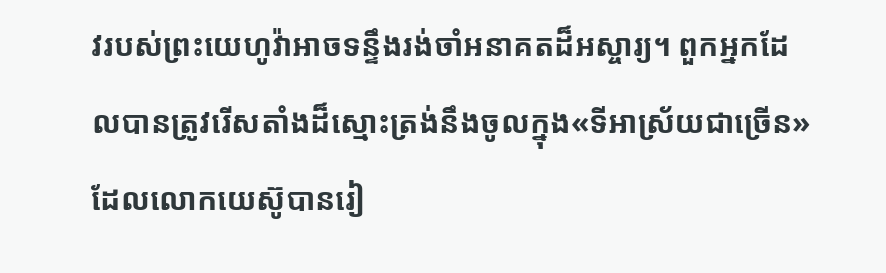វរបស់ព្រះយេហូវ៉ាអាចទន្ទឹងរង់ចាំអនាគតដ៏អស្ចារ្យ។ ពួកអ្នកដែលបានត្រូវរើសតាំងដ៏ស្មោះត្រង់នឹងចូលក្នុង«ទីអាស្រ័យជាច្រើន» ដែលលោកយេស៊ូបានរៀ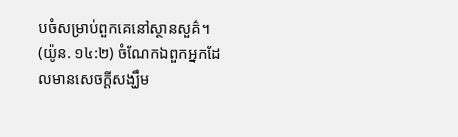បចំសម្រាប់ពួកគេនៅស្ថានសួគ៌។ (យ៉ូន. ១៤:២) ចំណែកឯពួកអ្នកដែលមានសេចក្ដីសង្ឃឹម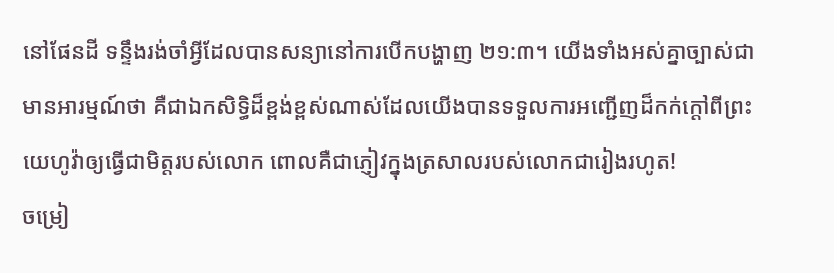នៅផែនដី ទន្ទឹងរង់ចាំអ្វីដែលបានសន្យានៅការបើកបង្ហាញ ២១:៣។ យើងទាំងអស់គ្នាច្បាស់ជាមានអារម្មណ៍ថា គឺជាឯកសិទ្ធិដ៏ខ្ពង់ខ្ពស់ណាស់ដែលយើងបានទទួលការអញ្ជើញដ៏កក់ក្ដៅពីព្រះយេហូវ៉ាឲ្យធ្វើជាមិត្តរបស់លោក ពោលគឺជាភ្ញៀវក្នុងត្រសាលរបស់លោកជារៀងរហូត!
ចម្រៀ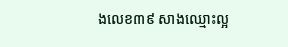ងលេខ៣៩ សាងឈ្មោះល្អ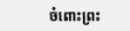ចំពោះព្រះ